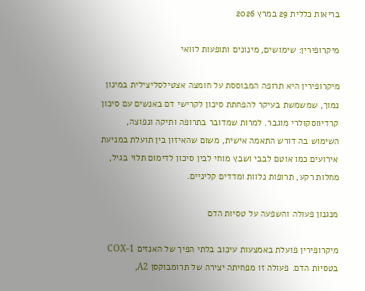בריאות כללית 29 במרץ 2026

מיקרופירין: שימושים, מינונים ותופעות לוואי

מיקרופירין היא תרופה המבוססת על חומצה אצטילסליצילית במינון נמוך, שמשמשת בעיקר להפחתת סיכון לקרישי דם באנשים עם סיכון קרדיווסקולרי מוגבר. למרות שמדובר בתרופה ותיקה ונפוצה, השימוש בה דורש התאמה אישית, משום שהאיזון בין תועלת במניעת אירועים כמו אוטם לבבי ושבץ מוחי לבין סיכון לדימום תלוי בגיל, מחלות רקע, תרופות נלוות ומדדים קליניים.

מנגנון פעולה והשפעה על טסיות הדם

מיקרופירין פועלת באמצעות עיכוב בלתי הפיך של האנזים COX-1 בטסיות הדם. פעולה זו מפחיתה יצירה של תרומבוקסן A2,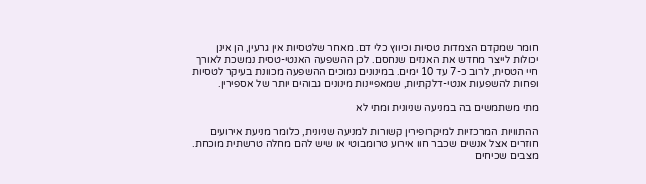חומר שמקדם הצמדות טסיות וכיווץ כלי דם. מאחר שלטסיות אין גרעין, הן אינן יכולות לייצר מחדש את האנזים שנחסם. לכן ההשפעה האנטי-טסית נמשכת לאורך חיי הטסית, לרוב כ-7 עד 10 ימים. במינונים נמוכים ההשפעה מכוונת בעיקר לטסיות ופחות להשפעות אנטי-דלקתיות, שמאפיינות מינונים גבוהים יותר של אספירין.

מתי משתמשים בה במניעה שניונית ומתי לא

ההתוויות המרכזיות למיקרופירין קשורות למניעה שניונית, כלומר מניעת אירועים חוזרים אצל אנשים שכבר חוו אירוע טרומבוטי או שיש להם מחלה טרשתית מוכחת. מצבים שכיחים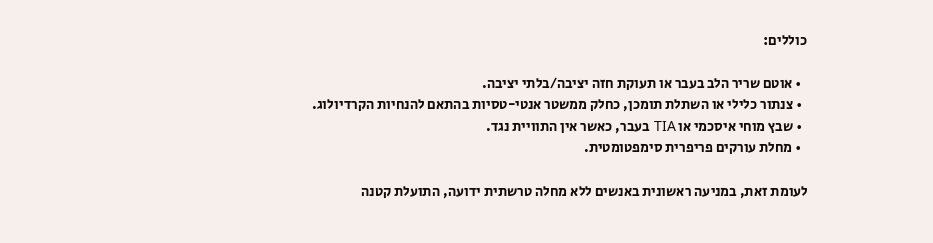כוללים:

  • אוטם שריר הלב בעבר או תעוקת חזה יציבה/בלתי יציבה.
  • צנתור כלילי או השתלת תומכן, כחלק ממשטר אנטי-טסיות בהתאם להנחיות הקרדיולוג.
  • שבץ מוחי איסכמי או TIA בעבר, כאשר אין התוויית נגד.
  • מחלת עורקים פריפרית סימפטומטית.

לעומת זאת, במניעה ראשונית באנשים ללא מחלה טרשתית ידועה, התועלת קטנה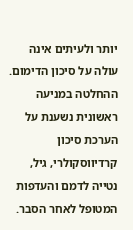יותר ולעיתים אינה עולה על סיכון הדימום. ההחלטה במניעה ראשונית נשענת על הערכת סיכון קרדיווסקולרי, גיל, נטייה לדמם והעדפות המטופל לאחר הסבר.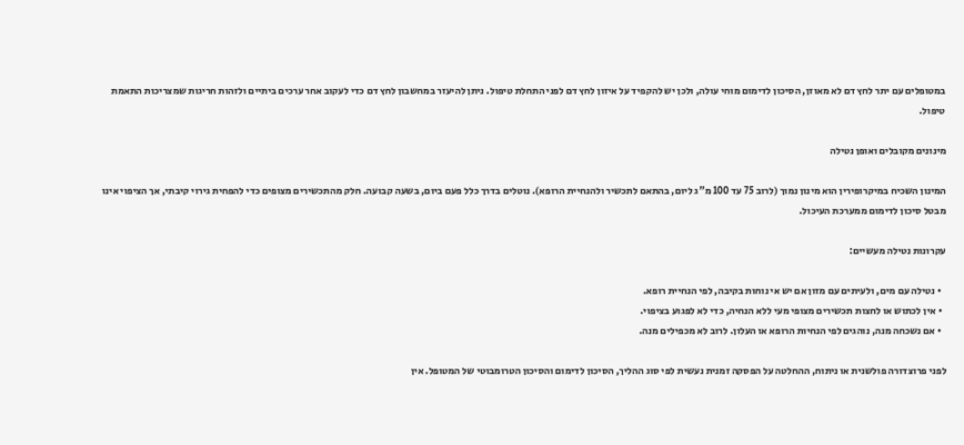במטופלים עם יתר לחץ דם לא מאוזן, הסיכון לדימום מוחי עולה, ולכן יש להקפיד על איזון לחץ דם לפני התחלת טיפול. ניתן להיעזר במחשבון לחץ דם כדי לעקוב אחר ערכים ביתיים ולזהות חריגות שמצריכות התאמת טיפול.

מינונים מקובלים ואופן נטילה

המינון השכיח במיקרופירין הוא מינון נמוך (לרוב 75 עד 100 מ"ג ליום, בהתאם לתכשיר ולהנחיית הרופא). נוטלים בדרך כלל פעם ביום, בשעה קבועה. חלק מהתכשירים מצופים כדי להפחית גירוי קיבתי, אך הציפוי אינו מבטל סיכון לדימום ממערכת העיכול.

עקרונות נטילה מעשיים:

  • נטילה עם מים, ולעיתים עם מזון אם יש אי נוחות בקיבה, לפי הנחיית רופא.
  • אין לכתוש או לחצות תכשירים מצופי מעי ללא הנחיה, כדי לא לפגוע בציפוי.
  • אם נשכחה מנה, נוהגים לפי הנחיות הרופא או העלון. לרוב לא מכפילים מנה.

לפני פרוצדורה פולשנית או ניתוח, ההחלטה על הפסקה זמנית נעשית לפי סוג ההליך, הסיכון לדימום והסיכון הטרומבוטי של המטופל. אין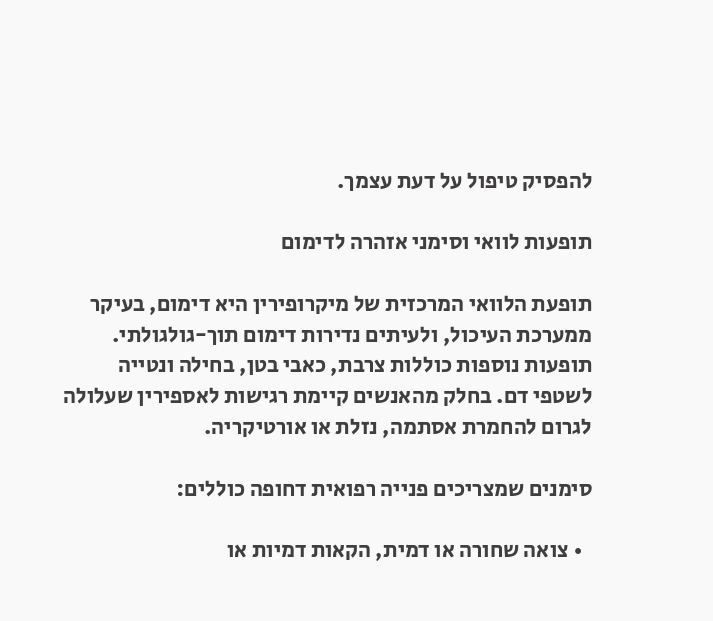להפסיק טיפול על דעת עצמך.

תופעות לוואי וסימני אזהרה לדימום

תופעת הלוואי המרכזית של מיקרופירין היא דימום, בעיקר ממערכת העיכול, ולעיתים נדירות דימום תוך-גולגולתי. תופעות נוספות כוללות צרבת, כאבי בטן, בחילה ונטייה לשטפי דם. בחלק מהאנשים קיימת רגישות לאספירין שעלולה לגרום להחמרת אסתמה, נזלת או אורטיקריה.

סימנים שמצריכים פנייה רפואית דחופה כוללים:

  • צואה שחורה או דמית, הקאות דמיות או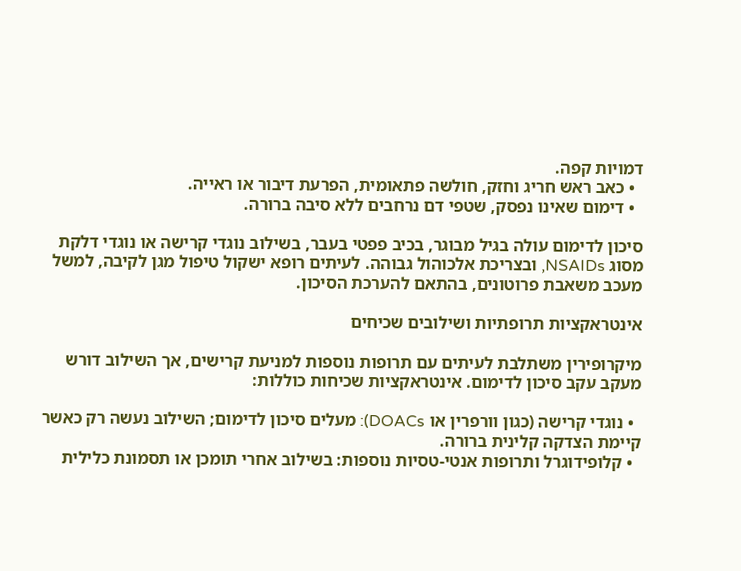דמויות קפה.
  • כאב ראש חריג וחזק, חולשה פתאומית, הפרעת דיבור או ראייה.
  • דימום שאינו נפסק, שטפי דם נרחבים ללא סיבה ברורה.

סיכון לדימום עולה בגיל מבוגר, בכיב פפטי בעבר, בשילוב נוגדי קרישה או נוגדי דלקת מסוג NSAIDs, ובצריכת אלכוהול גבוהה. לעיתים רופא ישקול טיפול מגן לקיבה, למשל מעכב משאבת פרוטונים, בהתאם להערכת הסיכון.

אינטראקציות תרופתיות ושילובים שכיחים

מיקרופירין משתלבת לעיתים עם תרופות נוספות למניעת קרישים, אך השילוב דורש מעקב עקב סיכון לדימום. אינטראקציות שכיחות כוללות:

  • נוגדי קרישה (כגון וורפרין או DOACs): מעלים סיכון לדימום; השילוב נעשה רק כאשר קיימת הצדקה קלינית ברורה.
  • קלופידוגרל ותרופות אנטי-טסיות נוספות: בשילוב אחרי תומכן או תסמונת כלילית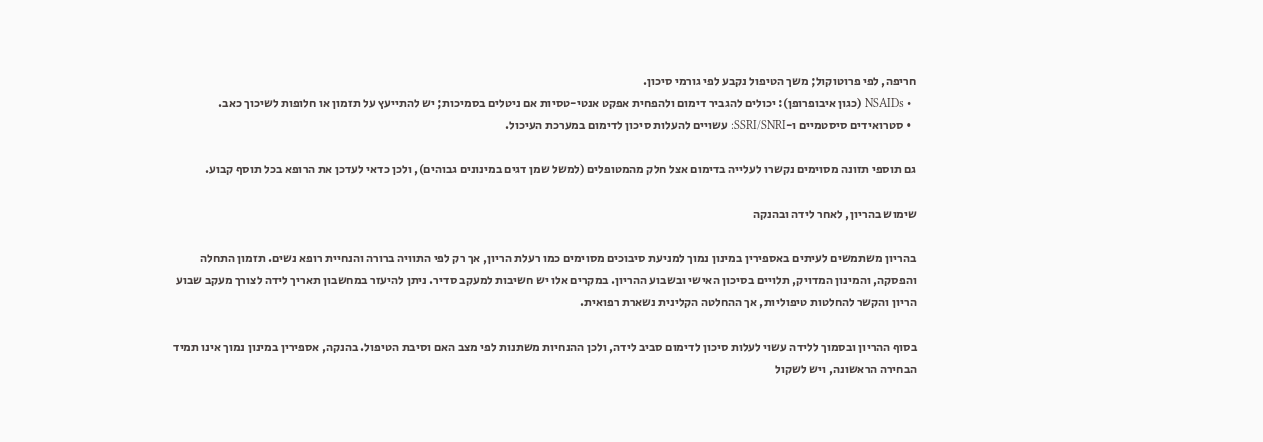חריפה, לפי פרוטוקול; משך הטיפול נקבע לפי גורמי סיכון.
  • NSAIDs (כגון איבופרופן): יכולים להגביר דימום ולהפחית אפקט אנטי-טסיות אם ניטלים בסמיכות; יש להתייעץ על תזמון או חלופות לשיכוך כאב.
  • סטרואידים סיסטמיים ו-SSRI/SNRI: עשויים להעלות סיכון לדימום במערכת העיכול.

גם תוספי תזונה מסוימים נקשרו לעלייה בדימום אצל חלק מהמטופלים (למשל שמן דגים במינונים גבוהים), ולכן כדאי לעדכן את הרופא בכל תוסף קבוע.

שימוש בהריון, לאחר לידה ובהנקה

בהריון משתמשים לעיתים באספירין במינון נמוך למניעת סיבוכים מסוימים כמו רעלת הריון, אך רק לפי התוויה ברורה והנחיית רופא נשים. תזמון התחלה והפסקה, והמינון המדויק, תלויים בסיכון האישי ובשבוע ההריון. במקרים אלו יש חשיבות למעקב סדיר. ניתן להיעזר במחשבון תאריך לידה לצורך מעקב שבוע הריון והקשר להחלטות טיפוליות, אך ההחלטה הקלינית נשארת רפואית.

בסוף ההריון ובסמוך ללידה עשוי לעלות סיכון לדימום סביב לידה, ולכן ההנחיות משתנות לפי מצב האם וסיבת הטיפול. בהנקה, אספירין במינון נמוך אינו תמיד הבחירה הראשונה, ויש לשקול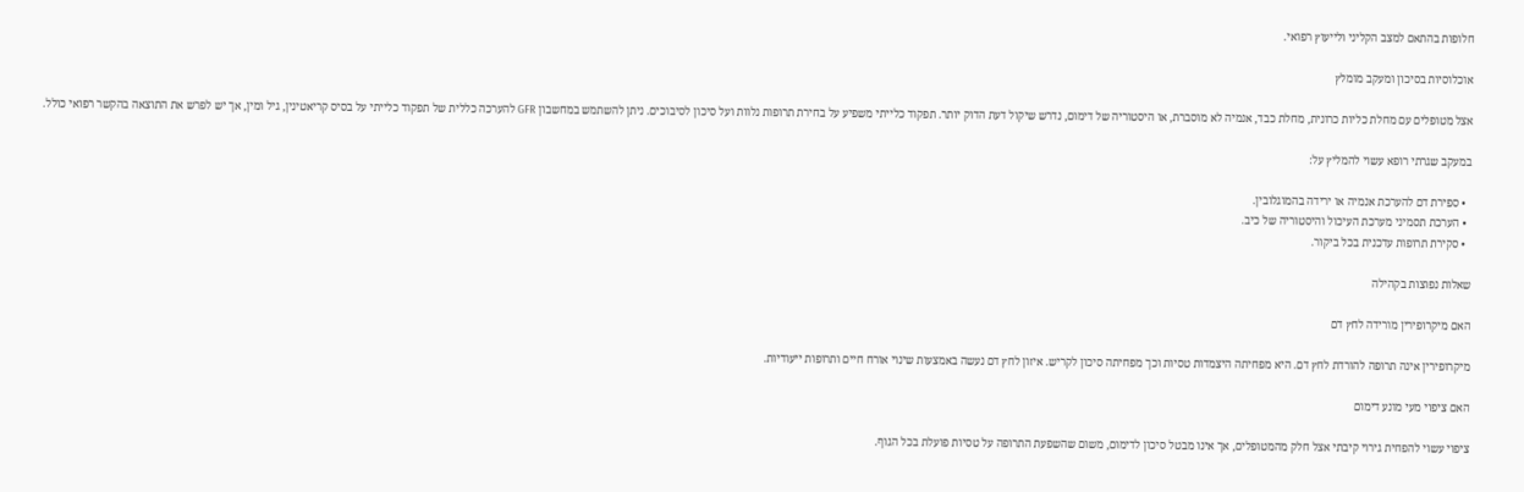חלופות בהתאם למצב הקליני ולייעוץ רפואי.

אוכלוסיות בסיכון ומעקב מומלץ

אצל מטופלים עם מחלת כליות כרונית, מחלת כבד, אנמיה לא מוסברת, או היסטוריה של דימום, נדרש שיקול דעת הדוק יותר. תפקוד כלייתי משפיע על בחירת תרופות נלוות ועל סיכון לסיבוכים. ניתן להשתמש במחשבון GFR להערכה כללית של תפקוד כלייתי על בסיס קריאטינין, גיל ומין, אך יש לפרש את התוצאה בהקשר רפואי כולל.

במעקב שגרתי רופא עשוי להמליץ על:

  • ספירת דם להערכת אנמיה או ירידה בהמוגלובין.
  • הערכת תסמיני מערכת העיכול והיסטוריה של כיב.
  • סקירת תרופות עדכנית בכל ביקור.

שאלות נפוצות בקהילה

האם מיקרופירין מורידה לחץ דם

מיקרופירין אינה תרופה להורדת לחץ דם. היא מפחיתה היצמדות טסיות וכך מפחיתה סיכון לקריש. איזון לחץ דם נעשה באמצעות שינוי אורח חיים ותרופות ייעודיות.

האם ציפוי מעי מונע דימום

ציפוי עשוי להפחית גירוי קיבתי אצל חלק מהמטופלים, אך אינו מבטל סיכון לדימום, משום שהשפעת התרופה על טסיות פועלת בכל הגוף.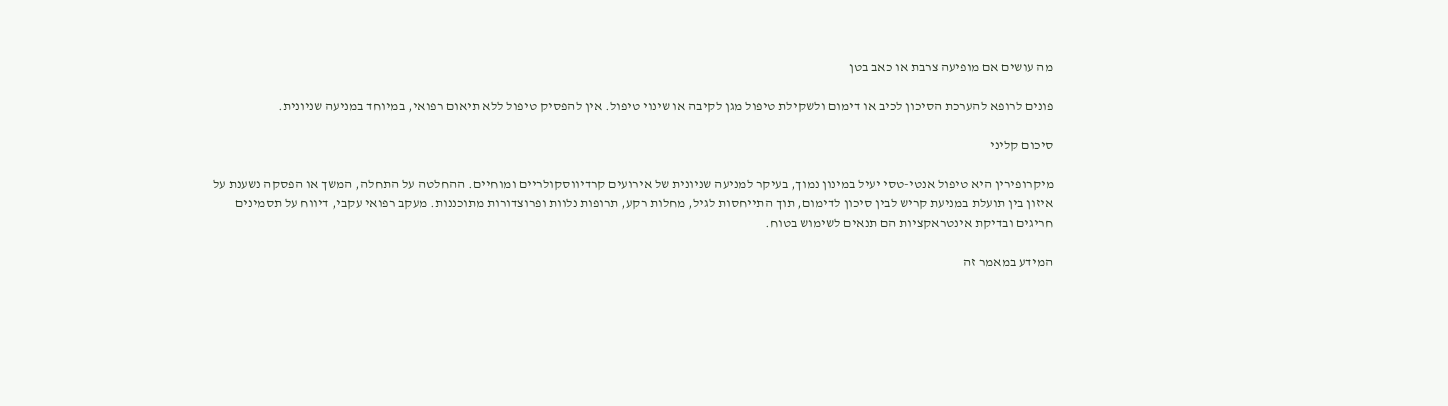מה עושים אם מופיעה צרבת או כאב בטן

פונים לרופא להערכת הסיכון לכיב או דימום ולשקילת טיפול מגן לקיבה או שינוי טיפול. אין להפסיק טיפול ללא תיאום רפואי, במיוחד במניעה שניונית.

סיכום קליני

מיקרופירין היא טיפול אנטי-טסי יעיל במינון נמוך, בעיקר למניעה שניונית של אירועים קרדיווסקולריים ומוחיים. ההחלטה על התחלה, המשך או הפסקה נשענת על איזון בין תועלת במניעת קריש לבין סיכון לדימום, תוך התייחסות לגיל, מחלות רקע, תרופות נלוות ופרוצדורות מתוכננות. מעקב רפואי עקבי, דיווח על תסמינים חריגים ובדיקת אינטראקציות הם תנאים לשימוש בטוח.

המידע במאמר זה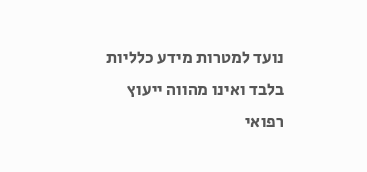נועד למטרות מידע כלליות בלבד ואינו מהווה ייעוץ רפואי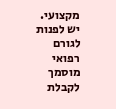מקצועי. יש לפנות לגורם רפואי מוסמך לקבלת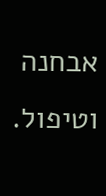אבחנה וטיפול.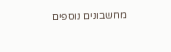מחשבונים נוספים